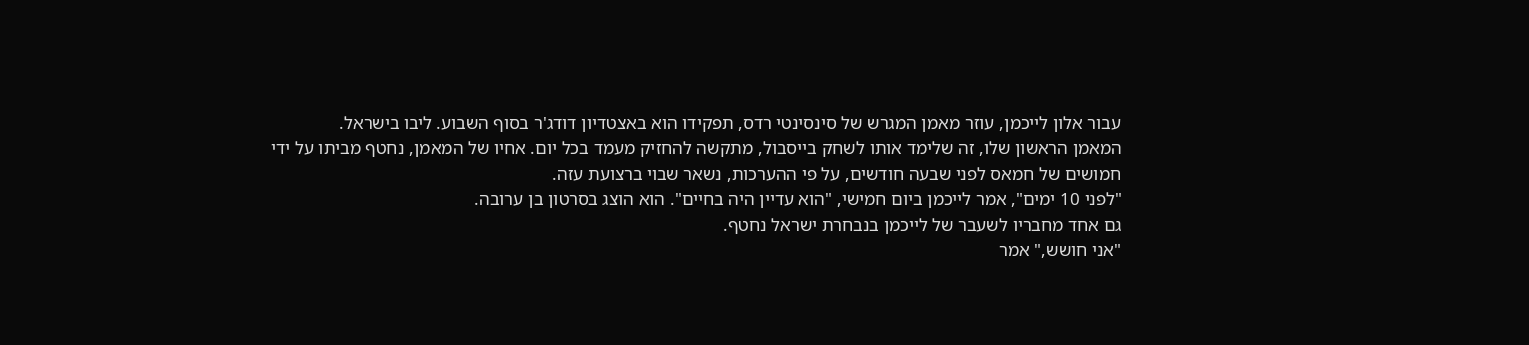עבור אלון לייכמן, עוזר מאמן המגרש של סינסינטי רדס, תפקידו הוא באצטדיון דודג'ר בסוף השבוע. ליבו בישראל.
המאמן הראשון שלו, זה שלימד אותו לשחק בייסבול, מתקשה להחזיק מעמד בכל יום. אחיו של המאמן, נחטף מביתו על ידי חמושים של חמאס לפני שבעה חודשים, על פי ההערכות, נשאר שבוי ברצועת עזה.
"לפני 10 ימים", אמר לייכמן ביום חמישי, "הוא עדיין היה בחיים". הוא הוצג בסרטון בן ערובה.
גם אחד מחבריו לשעבר של לייכמן בנבחרת ישראל נחטף.
"אני חושש," אמר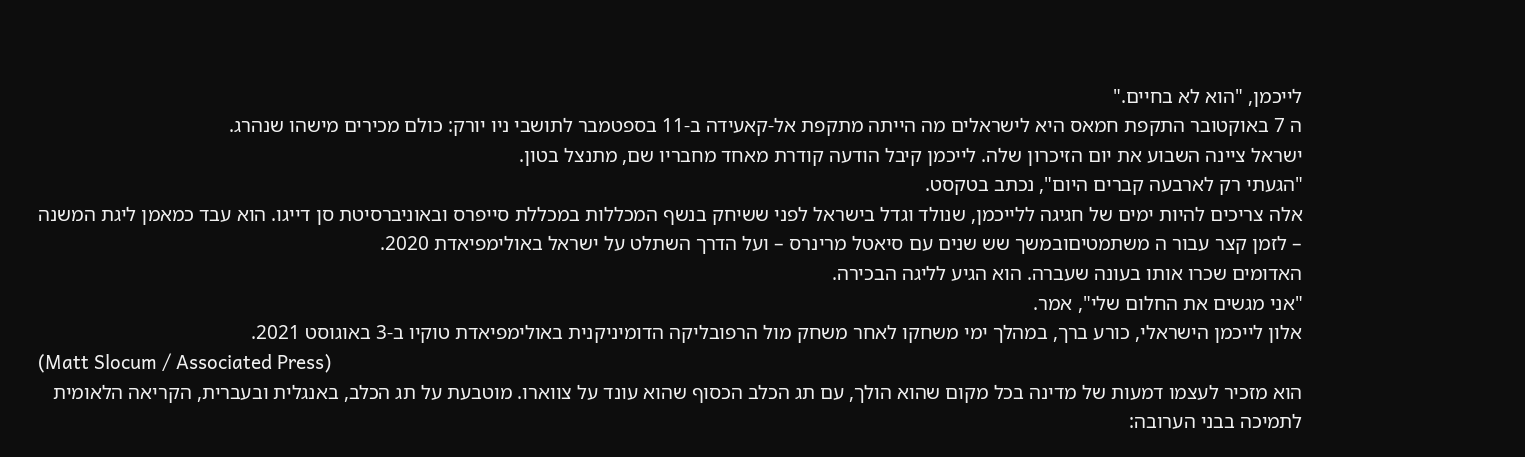לייכמן, "הוא לא בחיים."
ה 7 באוקטובר התקפת חמאס היא לישראלים מה הייתה מתקפת אל-קאעידה ב-11 בספטמבר לתושבי ניו יורק: כולם מכירים מישהו שנהרג.
ישראל ציינה השבוע את יום הזיכרון שלה. לייכמן קיבל הודעה קודרת מאחד מחבריו שם, מתנצל בטון.
"הגעתי רק לארבעה קברים היום", נכתב בטקסט.
אלה צריכים להיות ימים של חגיגה ללייכמן, שנולד וגדל בישראל לפני ששיחק בנשף המכללות במכללת סייפרס ובאוניברסיטת סן דייגו. הוא עבד כמאמן ליגת המשנה – לזמן קצר עבור ה משתמטיםובמשך שש שנים עם סיאטל מרינרס – ועל הדרך השתלט על ישראל באולימפיאדת 2020.
האדומים שכרו אותו בעונה שעברה. הוא הגיע לליגה הבכירה.
"אני מגשים את החלום שלי", אמר.
אלון לייכמן הישראלי, כורע ברך, במהלך ימי משחקו לאחר משחק מול הרפובליקה הדומיניקנית באולימפיאדת טוקיו ב-3 באוגוסט 2021.
(Matt Slocum / Associated Press)
הוא מזכיר לעצמו דמעות של מדינה בכל מקום שהוא הולך, עם תג הכלב הכסוף שהוא עונד על צווארו. מוטבעת על תג הכלב, באנגלית ובעברית, הקריאה הלאומית לתמיכה בבני הערובה: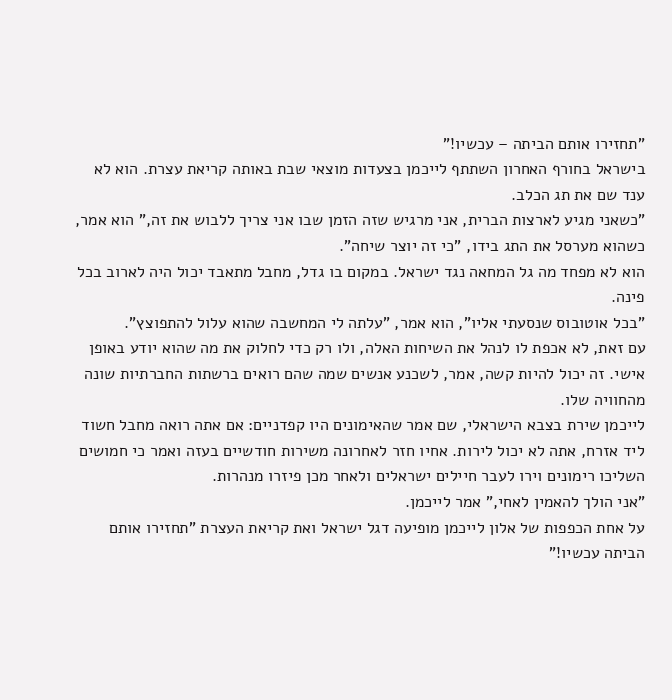"תחזירו אותם הביתה – עכשיו!"
בישראל בחורף האחרון השתתף לייכמן בצעדות מוצאי שבת באותה קריאת עצרת. הוא לא ענד שם את תג הכלב.
"כשאני מגיע לארצות הברית, אני מרגיש שזה הזמן שבו אני צריך ללבוש את זה," הוא אמר, כשהוא מערסל את התג בידו, "כי זה יוצר שיחה".
הוא לא מפחד מה גל המחאה נגד ישראל. במקום בו גדל, מחבל מתאבד יכול היה לארוב בכל פינה.
"בכל אוטובוס שנסעתי אליו", הוא אמר, "עלתה לי המחשבה שהוא עלול להתפוצץ".
עם זאת, לא אכפת לו לנהל את השיחות האלה, ולו רק כדי לחלוק את מה שהוא יודע באופן אישי. זה יכול להיות קשה, אמר, לשכנע אנשים שמה שהם רואים ברשתות החברתיות שונה מהחוויה שלו.
לייכמן שירת בצבא הישראלי, שם אמר שהאימונים היו קפדניים: אם אתה רואה מחבל חשוד ליד אזרח, אתה לא יכול לירות. אחיו חזר לאחרונה משירות חודשיים בעזה ואמר כי חמושים השליכו רימונים וירו לעבר חיילים ישראלים ולאחר מכן פיזרו מנהרות.
"אני הולך להאמין לאחי," אמר לייכמן.
על אחת הכפפות של אלון לייכמן מופיעה דגל ישראל ואת קריאת העצרת "תחזירו אותם הביתה עכשיו!"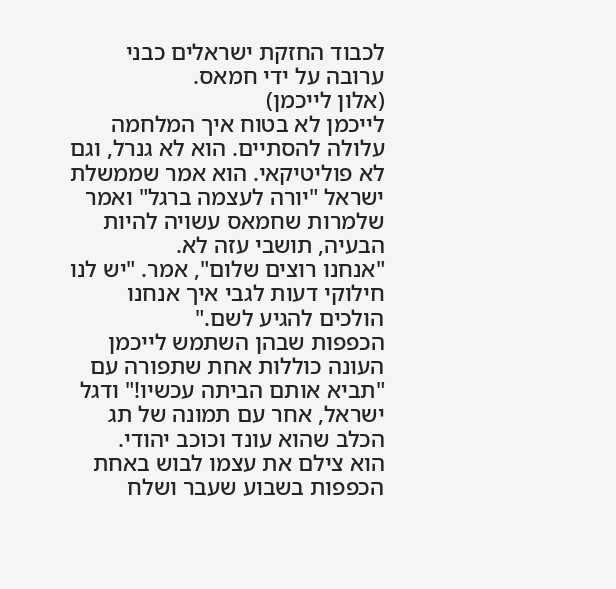לכבוד החזקת ישראלים כבני ערובה על ידי חמאס.
(אלון לייכמן)
לייכמן לא בטוח איך המלחמה עלולה להסתיים. הוא לא גנרל, וגם לא פוליטיקאי. הוא אמר שממשלת ישראל "יורה לעצמה ברגל" ואמר שלמרות שחמאס עשויה להיות הבעיה, תושבי עזה לא.
"אנחנו רוצים שלום", אמר. "יש לנו חילוקי דעות לגבי איך אנחנו הולכים להגיע לשם."
הכפפות שבהן השתמש לייכמן העונה כוללות אחת שתפורה עם "תביא אותם הביתה עכשיו!" ודגל ישראל, אחר עם תמונה של תג הכלב שהוא עונד וכוכב יהודי.
הוא צילם את עצמו לבוש באחת הכפפות בשבוע שעבר ושלח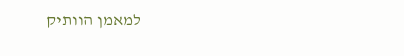למאמן הוותיק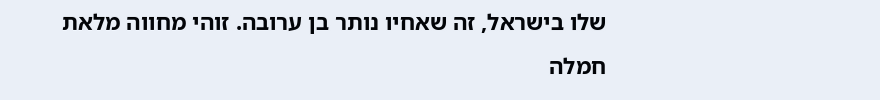שלו בישראל, זה שאחיו נותר בן ערובה. זוהי מחווה מלאת חמלה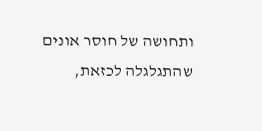ותחושה של חוסר אונים שהתגלגלה לכזאת,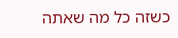כשזה כל מה שאתה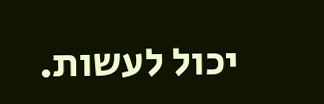יכול לעשות.